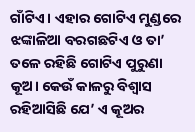ଗାଁଟିଏ। ଏହାର ଗୋଟିଏ ମୁଣ୍ଡରେ ଝଙ୍କାଳିଆ ବରଗଛଟିଏ ଓ ତା’ ତଳେ ରହିଛି ଗୋଟିଏ ପୁରୁଣା କୂଅ। କେଉଁ କାଳରୁ ବିଶ୍ବାସ ରହିଆସିଛି ଯେ’ ଏ କୂଅର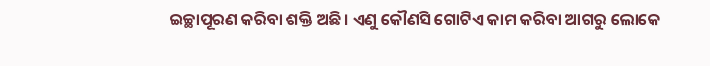ଇଚ୍ଛାପୂରଣ କରିବା ଶକ୍ତି ଅଛି। ଏଣୁ କୌଣସି ଗୋଟିଏ କାମ କରିବା ଆଗରୁ ଲୋକେ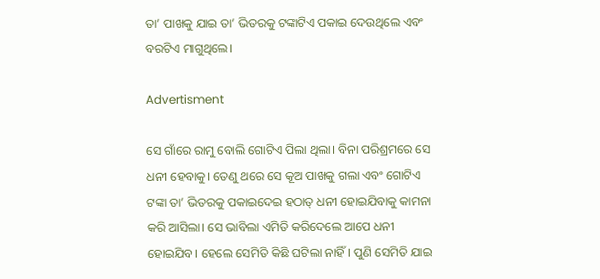ତା’ ପାଖକୁ ଯାଇ ତା’ ଭିତରକୁ ଟଙ୍କାଟିଏ ପକାଇ ଦେଉଥିଲେ ଏବଂ ବରଟିଏ ମାଗୁଥିଲେ।

Advertisment

ସେ ଗାଁରେ ରାମୁ ବୋଲି ଗୋଟିଏ ପିଲା ଥିଲା। ବିନା ପରିଶ୍ରମରେ ସେ ଧନୀ ହେବାକୁ। ତେଣୁ ଥରେ ସେ କୂଅ ପାଖକୁ ଗଲା ଏବଂ ଗୋଟିଏ ଟଙ୍କା ତା’ ଭିତରକୁ ପକାଇଦେଇ ହଠାତ୍‌ ଧନୀ ହୋଇଯିବାକୁ କାମନା କରି ଆସିଲା। ସେ ଭାବିଲା ଏମିତି କରିଦେଲେ ଆପେ ଧନୀ ହୋଇଯିବ। ହେଲେ ସେମିତି କିଛି ଘଟିଲା ନାହିଁ। ପୁଣି ସେମିତି ଯାଇ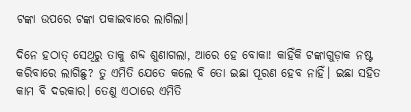ଟଙ୍କା ଉପରେ ଟଙ୍କା ପକାଇବାରେ ଲାଗିଲା।

ଦିନେ ହଠାତ୍‌ ସେଥିରୁ ତାକୁ ଶବ୍ଦ ଶୁଣାଗଲା, ଆରେ ହେ ବୋକା! କାହିଁକି ଟଙ୍କାଗୁଡ଼ାକ ନଷ୍ଟ କରିବାରେ ଲାଗିଛୁ? ତୁ ଏମିତି ଯେତେ କଲେ ବି ତୋ ଇଛା ପୂରଣ ହେବ ନାହିଁ। ଇଛା ସହିତ କାମ ବି ଦରକାର। ତେଣୁ ଏଠାରେ ଏମିତି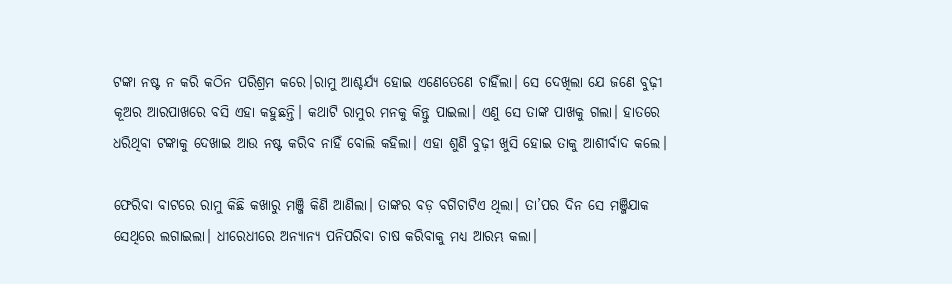ଟଙ୍କା ନଷ୍ଟ ନ କରି କଠିନ ପରିଶ୍ରମ କରେ।ରାମୁ ଆଶ୍ଚର୍ଯ୍ୟ ହୋଇ ଏଣେତେଣେ ଚାହିଁଲା। ସେ ଦେଖିଲା ଯେ ଜଣେ ବୁଢ଼ୀ କୂଅର ଆରପାଖରେ ବସି ଏହା କହୁଛନ୍ତି। କଥାଟି ରାମୁର ମନକୁ କିନ୍ତୁ ପାଇଲା। ଏଣୁ ସେ ତାଙ୍କ ପାଖକୁ ଗଲା। ହାତରେ ଧରିଥିବା ଟଙ୍କାକୁ ଦେଖାଇ ଆଉ ନଷ୍ଟ କରିବ ନାହିଁ ବୋଲି କହିଲା। ଏହା ଶୁଣି ବୁଢ଼ୀ ଖୁସି ହୋଇ ତାକୁ ଆଶୀର୍ବାଦ କଲେ।

ଫେରିବା ବାଟରେ ରାମୁ କିଛି କଖାରୁ ମଞ୍ଜି କିଣି ଆଣିଲା। ତାଙ୍କର ବଡ଼ ବଗିଚାଟିଏ ଥିଲା। ତା’ପର ଦିନ ସେ ମଞ୍ଜିଯାକ ସେଥିରେ ଲଗାଇଲା। ଧୀରେଧୀରେ ଅନ୍ୟାନ୍ୟ ପନିପରିବା ଚାଷ କରିବାକୁ ମଧ୍ୟ ଆରମ୍ଭ କଲା।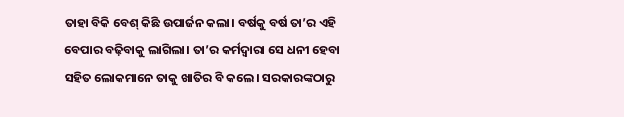ତାହା ବିକି ବେଶ୍‌ କିଛି ଉପାର୍ଜନ କଲା। ବର୍ଷକୁ ବର୍ଷ ତା’ର ଏହି ବେପାର ବଢ଼ିବାକୁ ଲାଗିଲା। ତା’ର କର୍ମଦ୍ବାରା ସେ ଧନୀ ହେବା ସହିତ ଲୋକମାନେ ତାକୁ ଖାତିର ବି କଲେ। ସରକାରଙ୍କଠାରୁ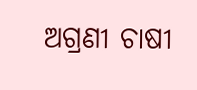ଅଗ୍ରଣୀ ଚାଷୀ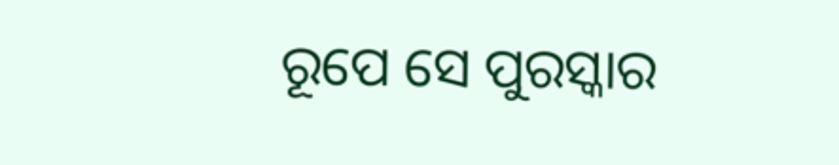ରୂପେ ସେ ପୁରସ୍କାର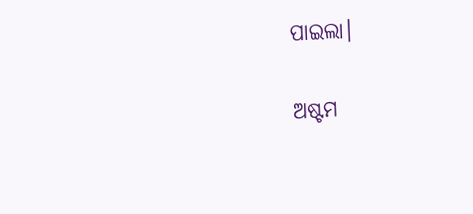ପାଇଲା।

ଅଷ୍ଟମ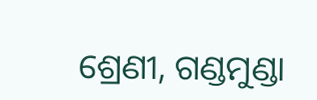ଶ୍ରେଣୀ, ଗଣ୍ଡମୁଣ୍ଡା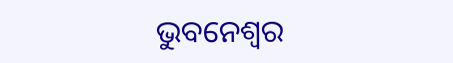ଭୁବନେଶ୍ବର